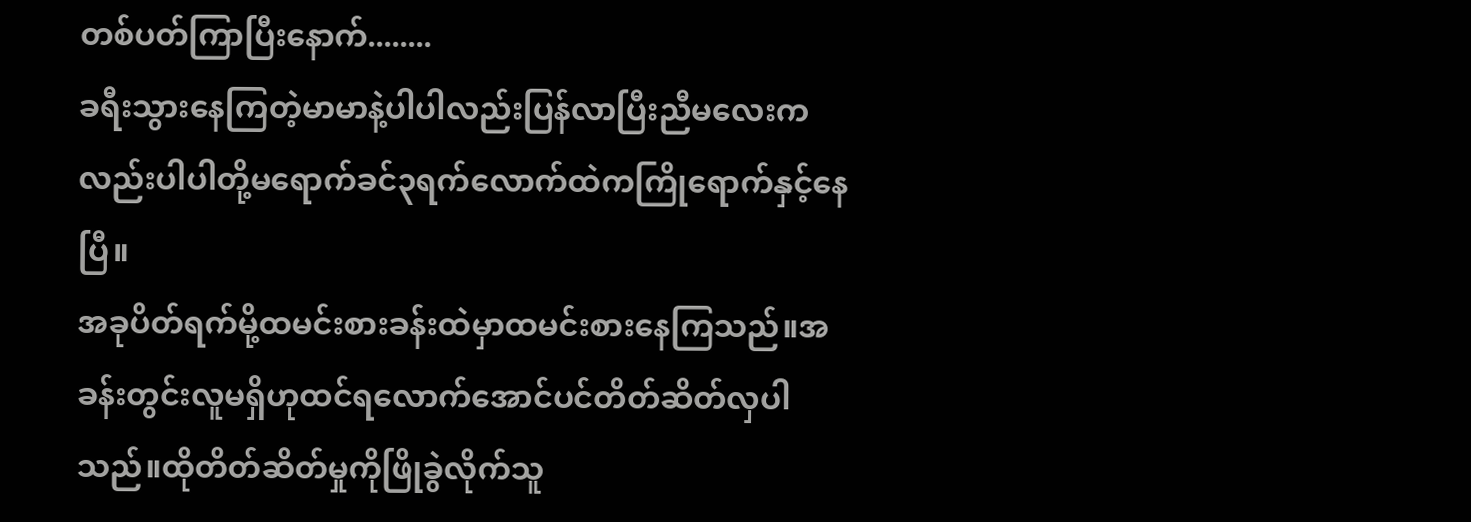တစ်ပတ်ကြာပြီးနောက်........
ခရီးသွားနေကြတဲ့မာမာနဲ့ပါပါလည်းပြန်လာပြီးညီမလေးကလည်းပါပါတို့မရောက်ခင်၃ရက်လောက်ထဲကကြိုရောက်နှင့်နေပြီ။
အခုပိတ်ရက်မို့ထမင်းစားခန်းထဲမှာထမင်းစားနေကြသည်။အခန်းတွင်းလူမရှိဟုထင်ရလောက်အောင်ပင်တိတ်ဆိတ်လှပါသည်။ထိုတိတ်ဆိတ်မှုကိုဖြိုခွဲလိုက်သူ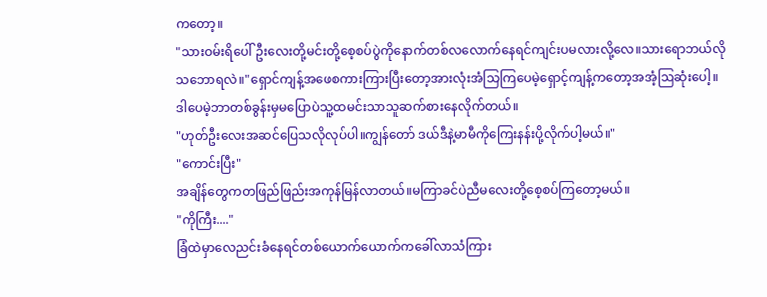ကတော့။
"သားဝမ်းရိပေါ် ဦးလေးတို့မင်းတို့စေ့စပ်ပွဲကိုနောက်တစ်လလောက်နေရင်ကျင်းပမလားလို့လေ။သားရောဘယ်လိုသဘောရလဲ။"ရှောင်ကျန့်အဖေစကားကြားပြီးတော့အားလုံးအံသြကြပေမဲ့ရှောင့်ကျန့်ကတော့အအံ့ဩဆုံးပေါ့။ဒါပေမဲ့ဘာတစ်ခွန်းမှမပြောပဲသူ့ထမင်းသာသူဆက်စားနေလိုက်တယ်။
"ဟုတ်ဦးလေးအဆင်ပြေသလိုလုပ်ပါ။ကျွန်တော် ဒယ်ဒီနဲ့မာမီကိုကြေးနန်းပို့လိုက်ပါ့မယ်။"
"ကောင်းပြီး"
အချိန်တွေကတဖြည်ဖြည်းအကုန်မြန်လာတယ်။မကြာခင်ပဲညီမလေးတို့စေ့စပ်ကြတော့မယ်။
"ကိုကြီး...."
ခြံထဲမှာလေညင်းခံနေရင်တစ်ယောက်ယောက်ကခေါ်လာသံကြား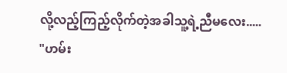လို့လည့်ကြည့်လိုက်တဲ့အခါသူ့ရဲ့ညီမလေး.....
"ဟမ်း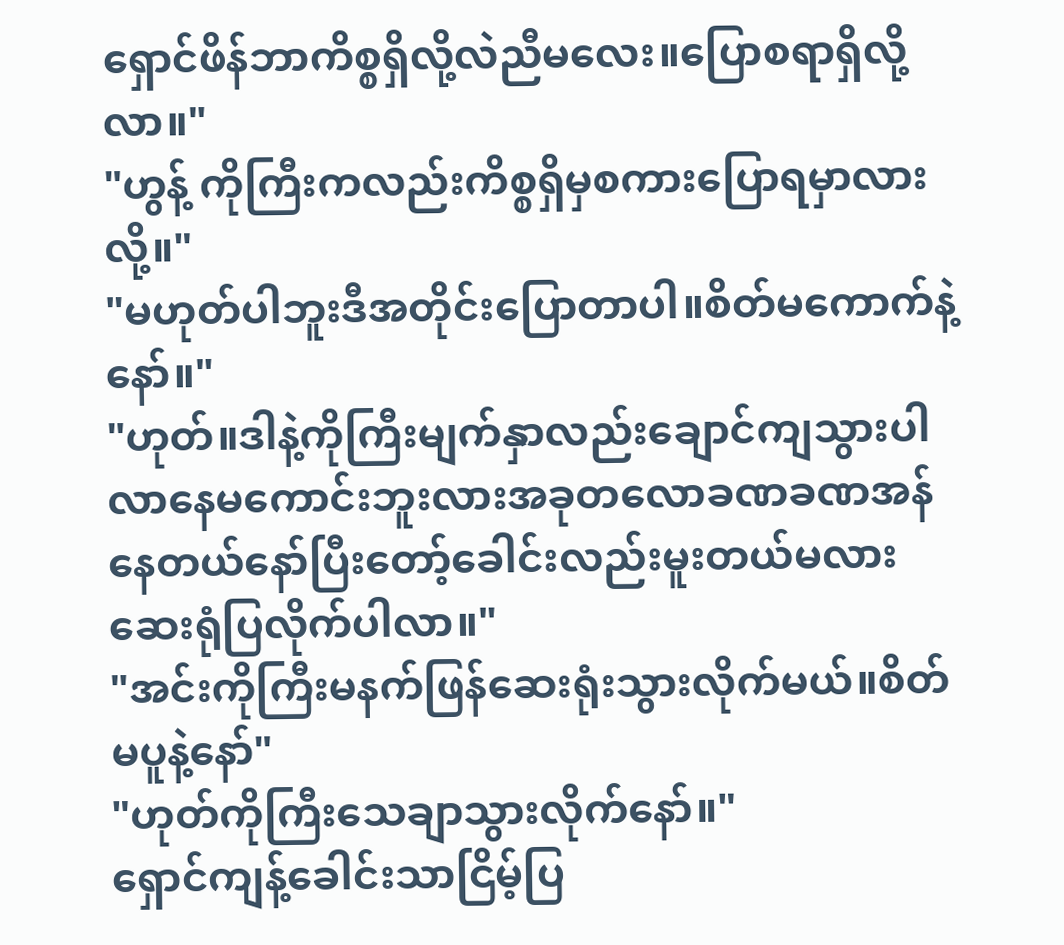ရှောင်ဖိန်ဘာကိစ္စရှိလို့လဲညီမလေး။ပြောစရာရှိလို့လာ။"
"ဟွန့် ကိုကြီးကလည်းကိစ္စရှိမှစကားပြောရမှာလားလို့။"
"မဟုတ်ပါဘူးဒီအတိုင်းပြောတာပါ။စိတ်မကောက်နဲ့နော်။"
"ဟုတ်။ဒါနဲ့ကိုကြီးမျက်နှာလည်းချောင်ကျသွားပါလာနေမကောင်းဘူးလားအခုတလောခဏခဏအန်နေတယ်နော်ပြီးတော့်ခေါင်းလည်းမူးတယ်မလားဆေးရုံပြလိုက်ပါလာ။"
"အင်းကိုကြီးမနက်ဖြန်ဆေးရုံးသွားလိုက်မယ်။စိတ်မပူနဲ့နော်"
"ဟုတ်ကိုကြီးသေချာသွားလိုက်နော်။"
ရှောင်ကျန့်ခေါင်းသာငြိမ့်ပြ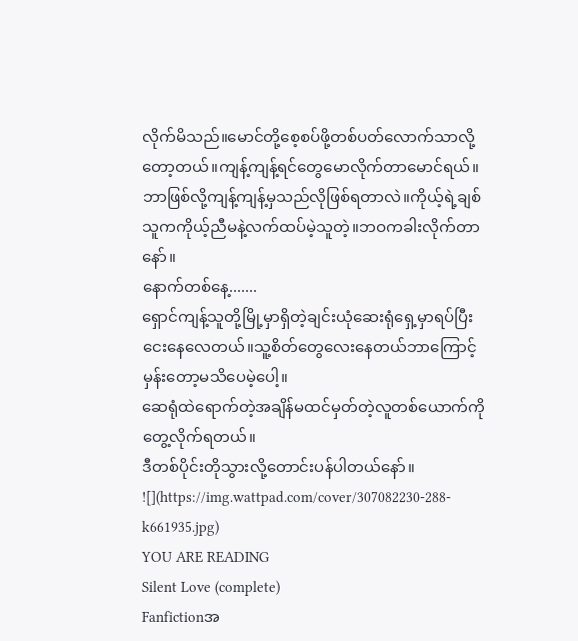လိုက်မိသည်။မောင်တို့စေ့စပ်ဖို့တစ်ပတ်လောက်သာလို့တော့တယ်။ကျန့်ကျန့်ရင်တွေမောလိုက်တာမောင်ရယ်။ဘာဖြစ်လို့ကျန့်ကျန့်မှသည်လိုဖြစ်ရတာလဲ။ကိုယ့်ရဲ့ချစ်သူကကိုယ့်ညီမနဲ့လက်ထပ်မဲ့သူတဲ့။ဘဝကခါးလိုက်တာနော်။
နောက်တစ်နေ့.......
ရှောင်ကျန့်သူတို့မြို့မှာရှိတဲ့ချင်းယုံဆေးရုံရှေ့မှာရပ်ပြီးငေးနေလေတယ်။သူ့စိတ်တွေလေးနေတယ်ဘာကြောင့်မှန်းတော့မသိပေမဲ့ပေါ့။
ဆေရုံထဲရောက်တဲ့အချိန်မထင်မှတ်တဲ့လူတစ်ယောက်ကိုတွေ့လိုက်ရတယ်။
ဒီတစ်ပိုင်းတိုသွားလို့တောင်းပန်ပါတယ်နော်။
![](https://img.wattpad.com/cover/307082230-288-k661935.jpg)
YOU ARE READING
Silent Love (complete)
Fanfictionအ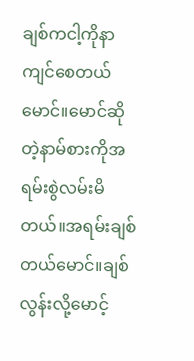ချစ်ကငါ့ကိုနာကျင်စေတယ်မောင်။မောင်ဆိုတဲ့နာမ်စားကိုအရမ်းစွဲလမ်းမိတယ်။အရမ်းချစ်တယ်မောင်။ချစ်လွန်းလို့မောင့်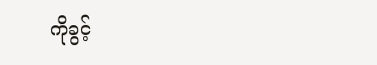ကိုခွင့်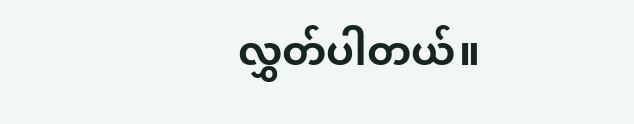လွှတ်ပါတယ်။